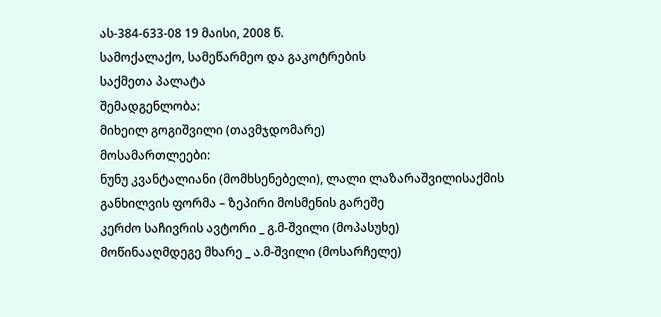ას-384-633-08 19 მაისი, 2008 წ.
სამოქალაქო, სამეწარმეო და გაკოტრების
საქმეთა პალატა
შემადგენლობა:
მიხეილ გოგიშვილი (თავმჯდომარე)
მოსამართლეები:
ნუნუ კვანტალიანი (მომხსენებელი), ლალი ლაზარაშვილისაქმის განხილვის ფორმა – ზეპირი მოსმენის გარეშე
კერძო საჩივრის ავტორი _ გ.მ-შვილი (მოპასუხე)
მოწინააღმდეგე მხარე _ ა.მ-შვილი (მოსარჩელე)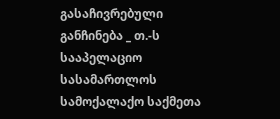გასაჩივრებული განჩინება _ თ.-ს სააპელაციო სასამართლოს სამოქალაქო საქმეთა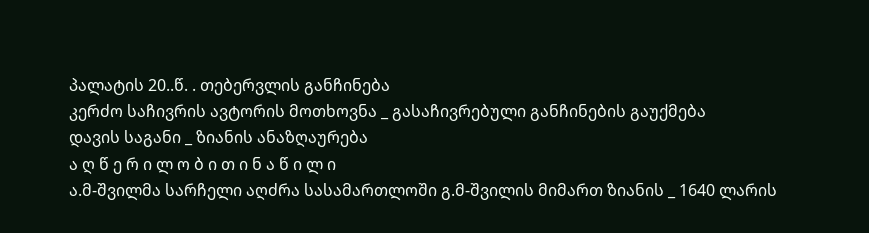პალატის 20..წ. . თებერვლის განჩინება
კერძო საჩივრის ავტორის მოთხოვნა _ გასაჩივრებული განჩინების გაუქმება
დავის საგანი _ ზიანის ანაზღაურება
ა ღ წ ე რ ი ლ ო ბ ი თ ი ნ ა წ ი ლ ი
ა.მ-შვილმა სარჩელი აღძრა სასამართლოში გ.მ-შვილის მიმართ ზიანის _ 1640 ლარის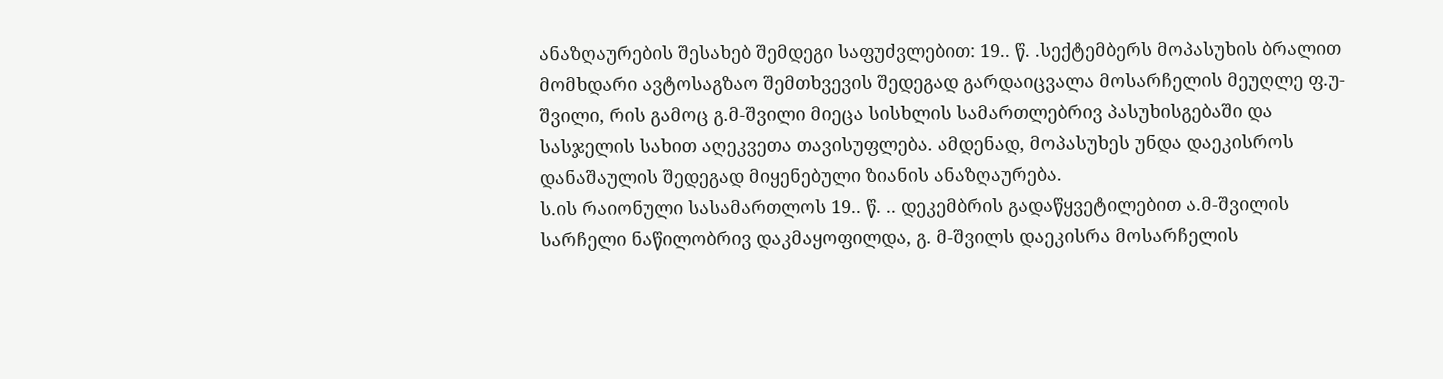ანაზღაურების შესახებ შემდეგი საფუძვლებით: 19.. წ. .სექტემბერს მოპასუხის ბრალით მომხდარი ავტოსაგზაო შემთხვევის შედეგად გარდაიცვალა მოსარჩელის მეუღლე ფ.უ-შვილი, რის გამოც გ.მ-შვილი მიეცა სისხლის სამართლებრივ პასუხისგებაში და სასჯელის სახით აღეკვეთა თავისუფლება. ამდენად, მოპასუხეს უნდა დაეკისროს დანაშაულის შედეგად მიყენებული ზიანის ანაზღაურება.
ს.ის რაიონული სასამართლოს 19.. წ. .. დეკემბრის გადაწყვეტილებით ა.მ-შვილის სარჩელი ნაწილობრივ დაკმაყოფილდა, გ. მ-შვილს დაეკისრა მოსარჩელის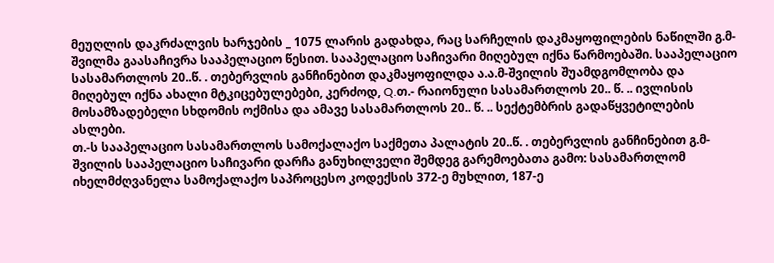მეუღლის დაკრძალვის ხარჯების _ 1075 ლარის გადახდა, რაც სარჩელის დაკმაყოფილების ნაწილში გ.მ-შვილმა გაასაჩივრა სააპელაციო წესით. სააპელაციო საჩივარი მიღებულ იქნა წარმოებაში. სააპელაციო სასამართლოს 20..წ. . თებერვლის განჩინებით დაკმაყოფილდა ა.ა.მ-შვილის შუამდგომლობა და მიღებულ იქნა ახალი მტკიცებულებები, კერძოდ, Q.თ.- რაიონული სასამართლოს 20.. წ. .. ივლისის მოსამზადებელი სხდომის ოქმისა და ამავე სასამართლოს 20.. წ. .. სექტემბრის გადაწყვეტილების ასლები.
თ.-ს სააპელაციო სასამართლოს სამოქალაქო საქმეთა პალატის 20..წ. . თებერვლის განჩინებით გ.მ-შვილის სააპელაციო საჩივარი დარჩა განუხილველი შემდეგ გარემოებათა გამო: სასამართლომ იხელმძღვანელა სამოქალაქო საპროცესო კოდექსის 372-ე მუხლით, 187-ე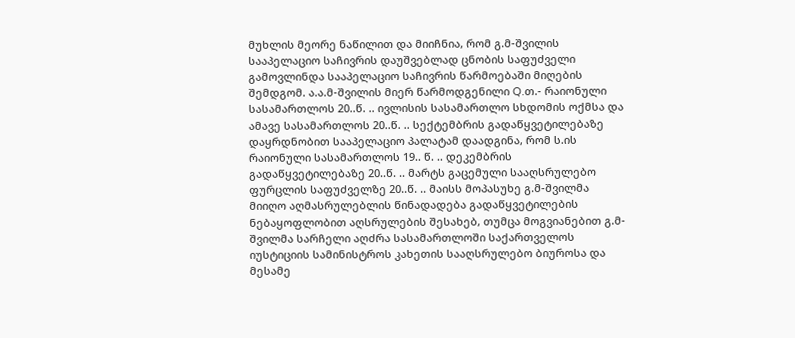მუხლის მეორე ნაწილით და მიიჩნია, რომ გ.მ-შვილის სააპელაციო საჩივრის დაუშვებლად ცნობის საფუძველი გამოვლინდა სააპელაციო საჩივრის წარმოებაში მიღების შემდგომ. ა.ა.მ-შვილის მიერ წარმოდგენილი Q.თ.- რაიონული სასამართლოს 20..წ. .. ივლისის სასამართლო სხდომის ოქმსა და ამავე სასამართლოს 20..წ. .. სექტემბრის გადაწყვეტილებაზე დაყრდნობით სააპელაციო პალატამ დაადგინა, რომ ს.ის რაიონული სასამართლოს 19.. წ. .. დეკემბრის გადაწყვეტილებაზე 20..წ. .. მარტს გაცემული სააღსრულებო ფურცლის საფუძველზე 20..წ. .. მაისს მოპასუხე გ.მ-შვილმა მიიღო აღმასრულებლის წინადადება გადაწყვეტილების ნებაყოფლობით აღსრულების შესახებ, თუმცა მოგვიანებით გ.მ-შვილმა სარჩელი აღძრა სასამართლოში საქართველოს იუსტიციის სამინისტროს კახეთის სააღსრულებო ბიუროსა და მესამე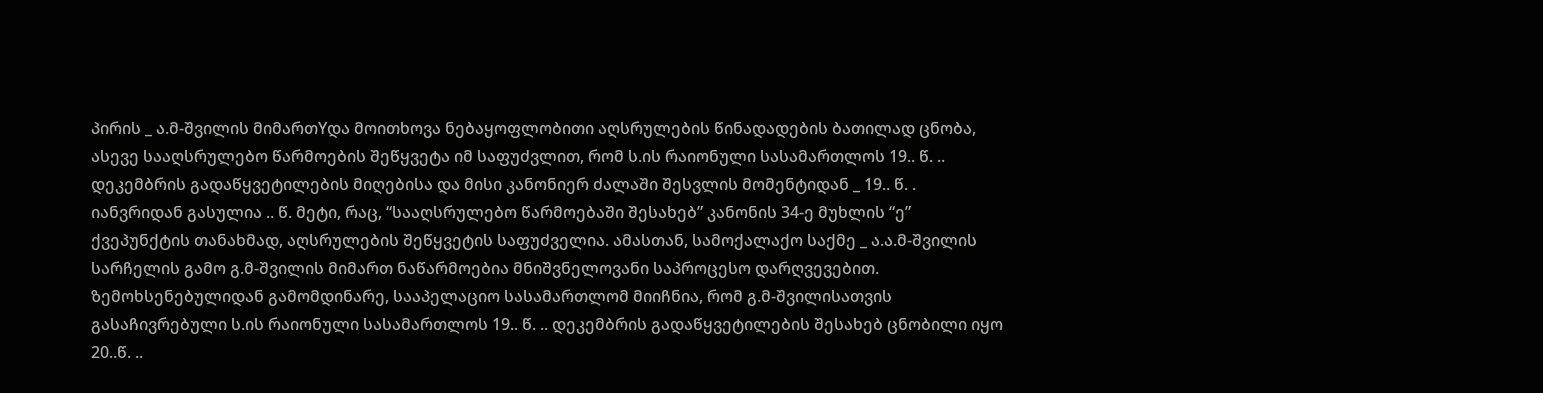პირის _ ა.მ-შვილის მიმართYდა მოითხოვა ნებაყოფლობითი აღსრულების წინადადების ბათილად ცნობა, ასევე სააღსრულებო წარმოების შეწყვეტა იმ საფუძვლით, რომ ს.ის რაიონული სასამართლოს 19.. წ. .. დეკემბრის გადაწყვეტილების მიღებისა და მისი კანონიერ ძალაში შესვლის მომენტიდან _ 19.. წ. . იანვრიდან გასულია .. წ. მეტი, რაც, “სააღსრულებო წარმოებაში შესახებ” კანონის 34-ე მუხლის “ე” ქვეპუნქტის თანახმად, აღსრულების შეწყვეტის საფუძველია. ამასთან, სამოქალაქო საქმე _ ა.ა.მ-შვილის სარჩელის გამო გ.მ-შვილის მიმართ ნაწარმოებია მნიშვნელოვანი საპროცესო დარღვევებით. ზემოხსენებულიდან გამომდინარე, სააპელაციო სასამართლომ მიიჩნია, რომ გ.მ-შვილისათვის გასაჩივრებული ს.ის რაიონული სასამართლოს 19.. წ. .. დეკემბრის გადაწყვეტილების შესახებ ცნობილი იყო 20..წ. ..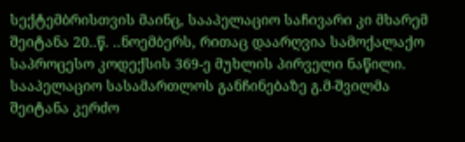სექტემბრისთვის მაინც, სააპელაციო საჩივარი კი მხარემ შეიტანა 20..წ. ..ნოემბერს, რითაც დაარღვია სამოქალაქო საპროცესო კოდექსის 369-ე მუხლის პირველი ნაწილი.
სააპელაციო სასამართლოს განჩინებაზე გ.მ-შვილმა შეიტანა კერძო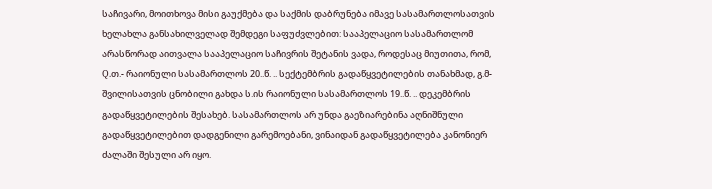საჩივარი, მოითხოვა მისი გაუქმება და საქმის დაბრუნება იმავე სასამართლოსათვის ხელახლა განსახილველად შემდეგი საფუძვლებით: სააპელაციო სასამართლომ არასწორად აითვალა სააპელაციო საჩივრის შეტანის ვადა, როდესაც მიუთითა, რომ, Q.თ.- რაიონული სასამართლოს 20..წ. .. სექტემბრის გადაწყვეტილების თანახმად, გ.მ-შვილისათვის ცნობილი გახდა ს.ის რაიონული სასამართლოს 19..წ. .. დეკემბრის გადაწყვეტილების შესახებ. სასამართლოს არ უნდა გაეზიარებინა აღნიშნული გადაწყვეტილებით დადგენილი გარემოებანი, ვინაიდან გადაწყვეტილება კანონიერ ძალაში შესული არ იყო.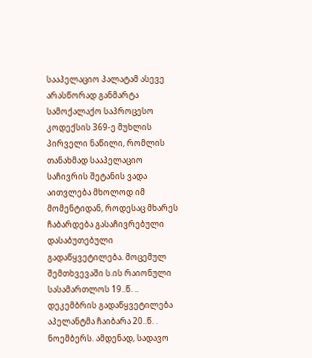სააპელაციო პალატამ ასევე არასწორად განმარტა სამოქალაქო საპროცესო კოდექსის 369-ე მუხლის პირველი ნაწილი, რომლის თანახმად სააპელაციო საჩივრის შეტანის ვადა აითვლება მხოლოდ იმ მომენტიდან, როდესაც მხარეს ჩაბარდება გასაჩივრებული დასაბუთებული გადაწყვეტილება. მოცემულ შემთხვევაში ს.ის რაიონული სასამართლოს 19..წ. .. დეკემბრის გადაწყვეტილება აპელანტმა ჩაიბარა 20..წ. . ნოემბერს. ამდენად, სადავო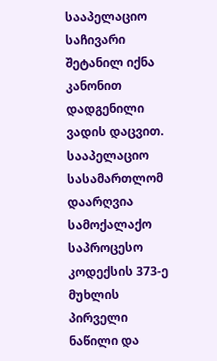სააპელაციო საჩივარი შეტანილ იქნა კანონით დადგენილი ვადის დაცვით. სააპელაციო სასამართლომ დაარღვია სამოქალაქო საპროცესო კოდექსის 373-ე მუხლის პირველი ნაწილი და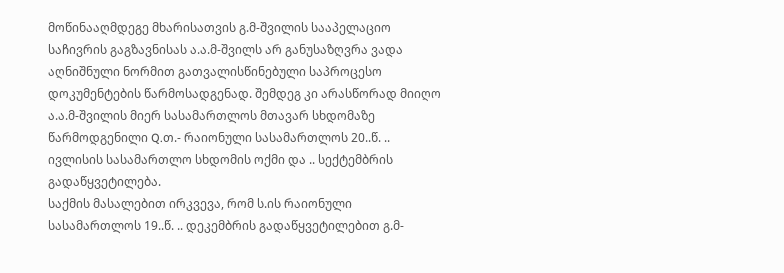მოწინააღმდეგე მხარისათვის გ.მ-შვილის სააპელაციო საჩივრის გაგზავნისას ა.ა.მ-შვილს არ განუსაზღვრა ვადა აღნიშნული ნორმით გათვალისწინებული საპროცესო დოკუმენტების წარმოსადგენად. შემდეგ კი არასწორად მიიღო ა.ა.მ-შვილის მიერ სასამართლოს მთავარ სხდომაზე წარმოდგენილი Q.თ.- რაიონული სასამართლოს 20..წ. .. ივლისის სასამართლო სხდომის ოქმი და .. სექტემბრის გადაწყვეტილება.
საქმის მასალებით ირკვევა, რომ ს.ის რაიონული სასამართლოს 19..წ. .. დეკემბრის გადაწყვეტილებით გ.მ-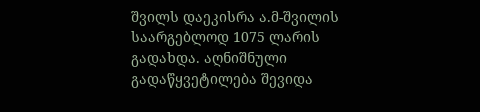შვილს დაეკისრა ა.მ-შვილის საარგებლოდ 1075 ლარის გადახდა. აღნიშნული გადაწყვეტილება შევიდა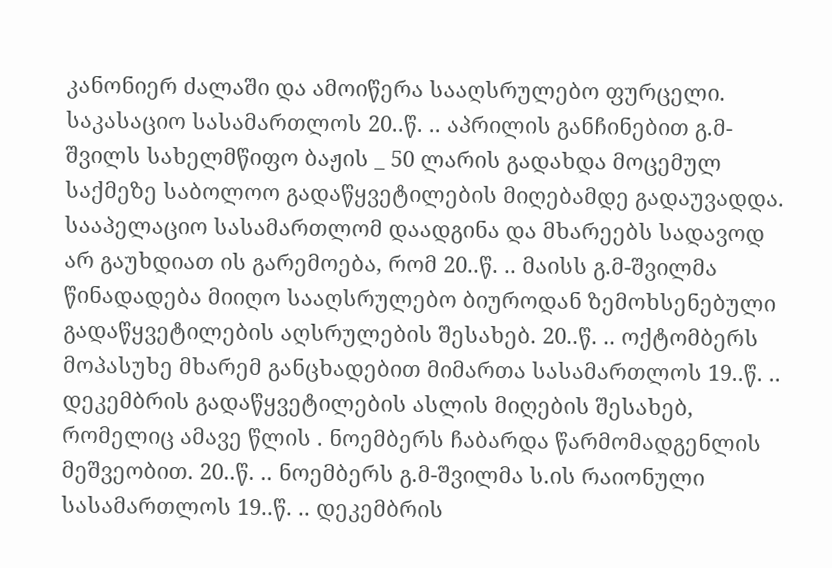კანონიერ ძალაში და ამოიწერა სააღსრულებო ფურცელი.
საკასაციო სასამართლოს 20..წ. .. აპრილის განჩინებით გ.მ-შვილს სახელმწიფო ბაჟის _ 50 ლარის გადახდა მოცემულ საქმეზე საბოლოო გადაწყვეტილების მიღებამდე გადაუვადდა.
სააპელაციო სასამართლომ დაადგინა და მხარეებს სადავოდ არ გაუხდიათ ის გარემოება, რომ 20..წ. .. მაისს გ.მ-შვილმა წინადადება მიიღო სააღსრულებო ბიუროდან ზემოხსენებული გადაწყვეტილების აღსრულების შესახებ. 20..წ. .. ოქტომბერს მოპასუხე მხარემ განცხადებით მიმართა სასამართლოს 19..წ. .. დეკემბრის გადაწყვეტილების ასლის მიღების შესახებ, რომელიც ამავე წლის . ნოემბერს ჩაბარდა წარმომადგენლის მეშვეობით. 20..წ. .. ნოემბერს გ.მ-შვილმა ს.ის რაიონული სასამართლოს 19..წ. .. დეკემბრის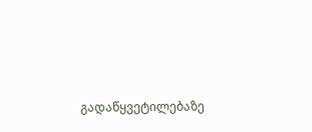გადაწყვეტილებაზე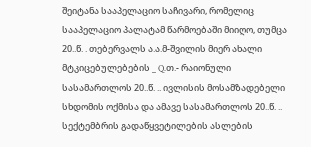შეიტანა სააპელაციო საჩივარი, რომელიც სააპელაციო პალატამ წარმოებაში მიიღო, თუმცა 20..წ. . თებერვალს ა.ა.მ-შვილის მიერ ახალი მტკიცებულებების _ Q.თ.- რაიონული სასამართლოს 20..წ. .. ივლისის მოსამზადებელი სხდომის ოქმისა და ამავე სასამართლოს 20..წ. .. სექტემბრის გადაწყვეტილების ასლების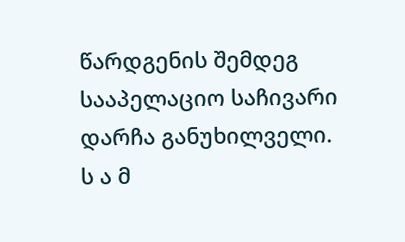წარდგენის შემდეგ სააპელაციო საჩივარი დარჩა განუხილველი.
ს ა მ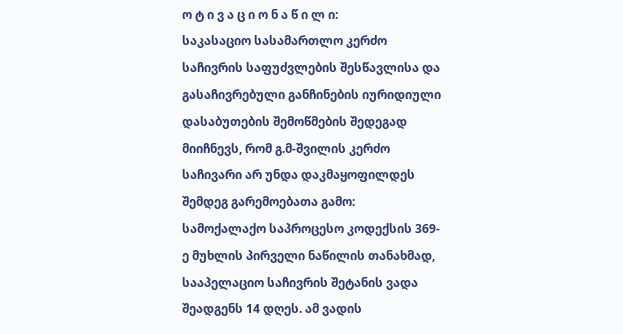ო ტ ი ვ ა ც ი ო ნ ა წ ი ლ ი:
საკასაციო სასამართლო კერძო საჩივრის საფუძვლების შესწავლისა და გასაჩივრებული განჩინების იურიდიული დასაბუთების შემოწმების შედეგად მიიჩნევს, რომ გ.მ-შვილის კერძო საჩივარი არ უნდა დაკმაყოფილდეს შემდეგ გარემოებათა გამო:
სამოქალაქო საპროცესო კოდექსის 369-ე მუხლის პირველი ნაწილის თანახმად, სააპელაციო საჩივრის შეტანის ვადა შეადგენს 14 დღეს. ამ ვადის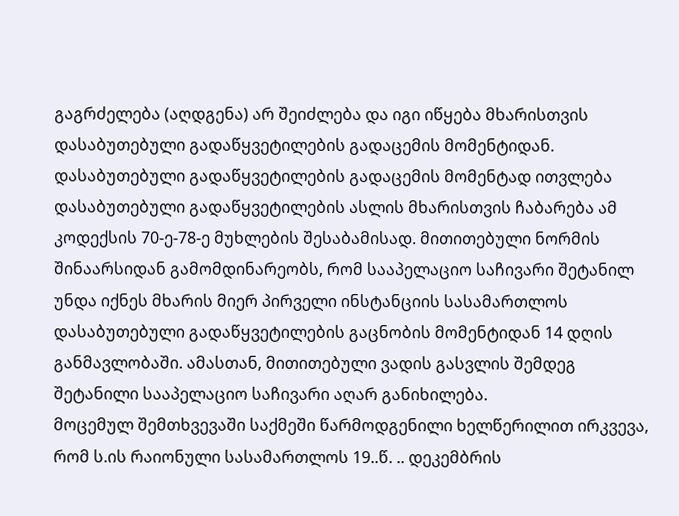გაგრძელება (აღდგენა) არ შეიძლება და იგი იწყება მხარისთვის დასაბუთებული გადაწყვეტილების გადაცემის მომენტიდან. დასაბუთებული გადაწყვეტილების გადაცემის მომენტად ითვლება დასაბუთებული გადაწყვეტილების ასლის მხარისთვის ჩაბარება ამ კოდექსის 70-ე-78-ე მუხლების შესაბამისად. მითითებული ნორმის შინაარსიდან გამომდინარეობს, რომ სააპელაციო საჩივარი შეტანილ უნდა იქნეს მხარის მიერ პირველი ინსტანციის სასამართლოს დასაბუთებული გადაწყვეტილების გაცნობის მომენტიდან 14 დღის განმავლობაში. ამასთან, მითითებული ვადის გასვლის შემდეგ შეტანილი სააპელაციო საჩივარი აღარ განიხილება.
მოცემულ შემთხვევაში საქმეში წარმოდგენილი ხელწერილით ირკვევა, რომ ს.ის რაიონული სასამართლოს 19..წ. .. დეკემბრის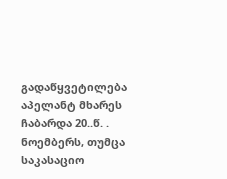გადაწყვეტილება აპელანტ მხარეს ჩაბარდა 20..წ. . ნოემბერს, თუმცა საკასაციო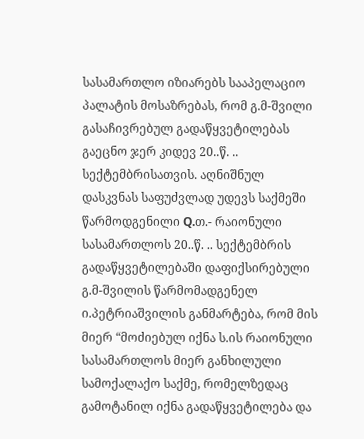სასამართლო იზიარებს სააპელაციო პალატის მოსაზრებას, რომ გ.მ-შვილი გასაჩივრებულ გადაწყვეტილებას გაეცნო ჯერ კიდევ 20..წ. .. სექტემბრისათვის. აღნიშნულ დასკვნას საფუძვლად უდევს საქმეში წარმოდგენილი Q.თ.- რაიონული სასამართლოს 20..წ. .. სექტემბრის გადაწყვეტილებაში დაფიქსირებული გ.მ-შვილის წარმომადგენელ ი.პეტრიაშვილის განმარტება, რომ მის მიერ “მოძიებულ იქნა ს.ის რაიონული სასამართლოს მიერ განხილული სამოქალაქო საქმე, რომელზედაც გამოტანილ იქნა გადაწყვეტილება და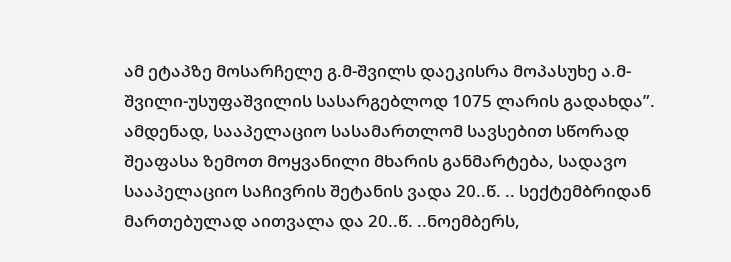ამ ეტაპზე მოსარჩელე გ.მ-შვილს დაეკისრა მოპასუხე ა.მ-შვილი-უსუფაშვილის სასარგებლოდ 1075 ლარის გადახდა”. ამდენად, სააპელაციო სასამართლომ სავსებით სწორად შეაფასა ზემოთ მოყვანილი მხარის განმარტება, სადავო სააპელაციო საჩივრის შეტანის ვადა 20..წ. .. სექტემბრიდან მართებულად აითვალა და 20..წ. ..ნოემბერს,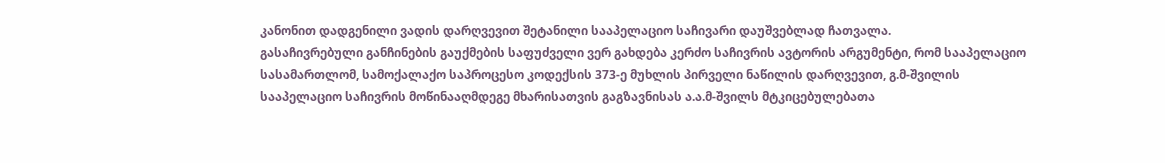კანონით დადგენილი ვადის დარღვევით შეტანილი სააპელაციო საჩივარი დაუშვებლად ჩათვალა.
გასაჩივრებული განჩინების გაუქმების საფუძველი ვერ გახდება კერძო საჩივრის ავტორის არგუმენტი, რომ სააპელაციო სასამართლომ, სამოქალაქო საპროცესო კოდექსის 373-ე მუხლის პირველი ნაწილის დარღვევით, გ.მ-შვილის სააპელაციო საჩივრის მოწინააღმდეგე მხარისათვის გაგზავნისას ა.ა.მ-შვილს მტკიცებულებათა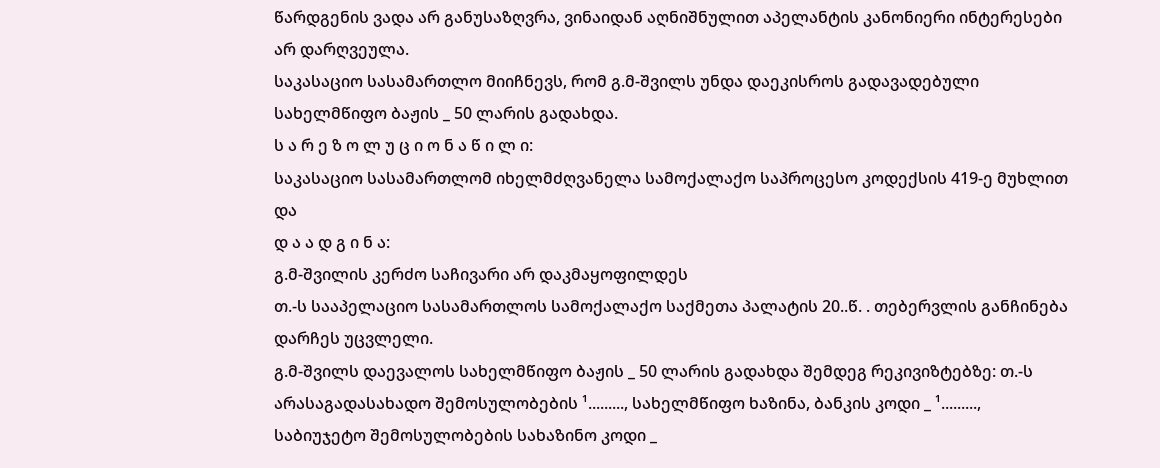წარდგენის ვადა არ განუსაზღვრა, ვინაიდან აღნიშნულით აპელანტის კანონიერი ინტერესები არ დარღვეულა.
საკასაციო სასამართლო მიიჩნევს, რომ გ.მ-შვილს უნდა დაეკისროს გადავადებული სახელმწიფო ბაჟის _ 50 ლარის გადახდა.
ს ა რ ე ზ ო ლ უ ც ი ო ნ ა წ ი ლ ი:
საკასაციო სასამართლომ იხელმძღვანელა სამოქალაქო საპროცესო კოდექსის 419-ე მუხლით და
დ ა ა დ გ ი ნ ა:
გ.მ-შვილის კერძო საჩივარი არ დაკმაყოფილდეს
თ.-ს სააპელაციო სასამართლოს სამოქალაქო საქმეთა პალატის 20..წ. . თებერვლის განჩინება დარჩეს უცვლელი.
გ.მ-შვილს დაევალოს სახელმწიფო ბაჟის _ 50 ლარის გადახდა შემდეგ რეკივიზტებზე: თ.-ს არასაგადასახადო შემოსულობების ¹........., სახელმწიფო ხაზინა, ბანკის კოდი _ ¹........., საბიუჯეტო შემოსულობების სახაზინო კოდი _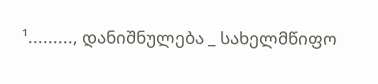¹........., დანიშნულება _ სახელმწიფო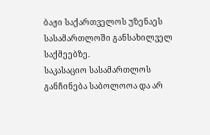ბაჟი საქართველოს უზენაეს სასამართლოში განსახილველ საქმეებზე.
საკასაციო სასამართლოს განჩინება საბოლოოა და არ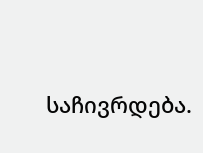საჩივრდება.